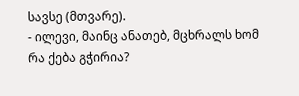სავსე (მთვარე).
- ილევი, მაინც ანათებ, მცხრალს ხომ რა ქება გჭირია?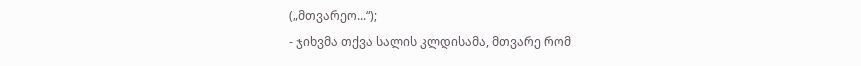(„მთვარეო...“);
- ჯიხვმა თქვა სალის კლდისამა, მთვარე რომ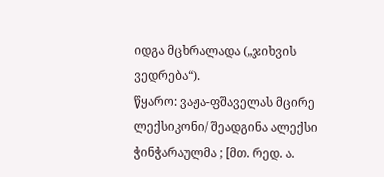იდგა მცხრალადა („ჯიხვის ვედრება“).
წყარო: ვაჟა-ფშაველას მცირე ლექსიკონი/ შეადგინა ალექსი ჭინჭარაულმა ; [მთ. რედ. ა.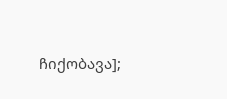ჩიქობავა];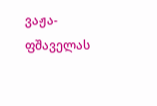ვაჟა-ფშაველას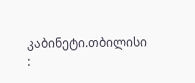კაბინეტი.თბილისი :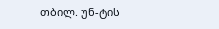თბილ. უნ-ტის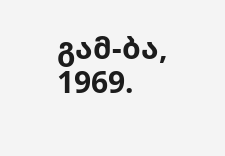გამ-ბა, 1969.